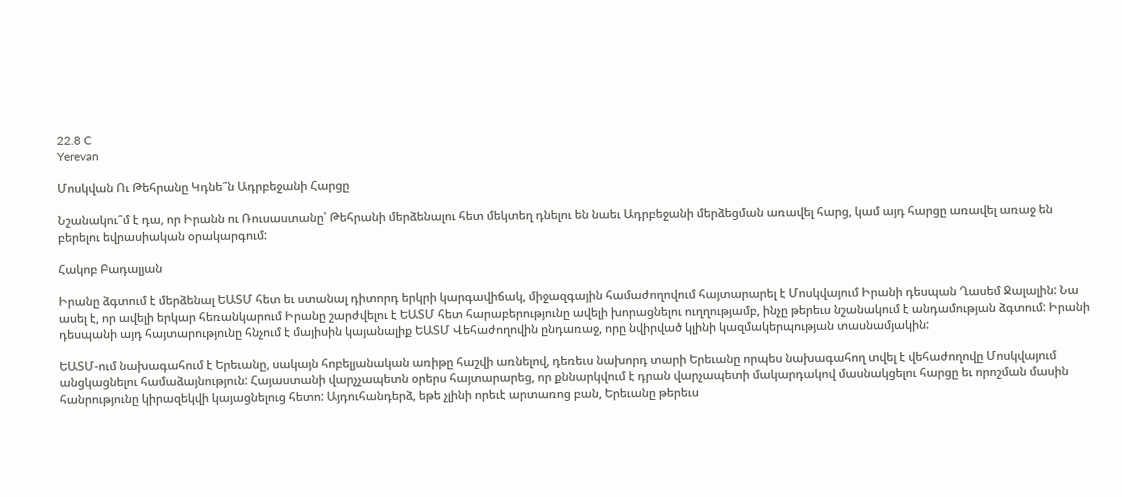22.8 C
Yerevan

Մոսկվան Ու Թեհրանը Կդնե՞ն Ադրբեջանի Հարցը

Նշանակու՞մ է դա, որ Իրանն ու Ռուսաստանը՝ Թեհրանի մերձենալու հետ մեկտեղ դնելու են նաեւ Ադրբեջանի մերձեցման առավել հարց, կամ այդ հարցը առավել առաջ են բերելու եվրասիական օրակարգում:

Հակոբ Բադալյան

Իրանը ձգտում է մերձենալ ԵԱՏՄ հետ եւ ստանալ դիտորդ երկրի կարգավիճակ, միջազգային համաժողովում հայտարարել է Մոսկվայում Իրանի դեսպան Ղասեմ Ջալալին: Նա ասել է, որ ավելի երկար հեռանկարում Իրանը շարժվելու է ԵԱՏՄ հետ հարաբերությունը ավելի խորացնելու ուղղությամբ, ինչը թերեւս նշանակում է անդամության ձգտում: Իրանի դեսպանի այդ հայտարությունը հնչում է մայիսին կայանալիք ԵԱՏՄ Վեհաժողովին ընդառաջ, որը նվիրված կլինի կազմակերպության տասնամյակին:

ԵԱՏՄ-ում նախագահում է Երեւանը, սակայն հոբելյանական առիթը հաշվի առնելով, դեռեւս նախորդ տարի Երեւանը որպես նախագահող տվել է վեհաժողովը Մոսկվայում անցկացնելու համաձայնություն: Հայաստանի վարչչապետն օրերս հայտարարեց, որ քննարկվում է դրան վարչապետի մակարդակով մասնակցելու հարցը եւ որոշման մասին հանրությունը կիրազեկվի կայացնելուց հետո: Այդուհանդերձ, եթե չլինի որեւէ արտառոց բան, Երեւանը թերեւս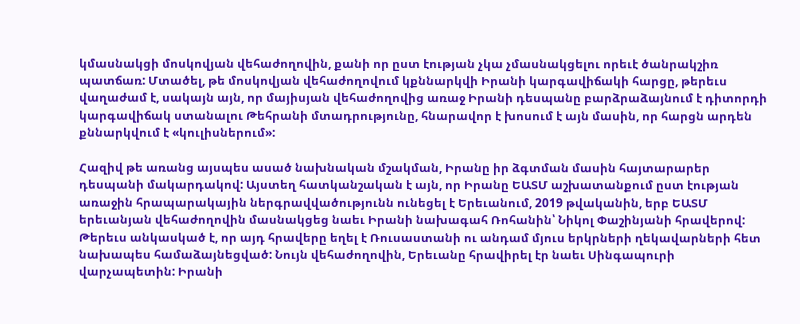կմասնակցի մոսկովյան վեհաժողովին, քանի որ ըստ էության չկա չմասնակցելու որեւէ ծանրակշիռ պատճառ: Մտածել, թե մոսկովյան վեհաժողովում կքննարկվի Իրանի կարգավիճակի հարցը, թերեւս վաղաժամ է, սակայն այն, որ մայիսյան վեհաժողովից առաջ Իրանի դեսպանը բարձրաձայնում է դիտորդի կարգավիճակ ստանալու Թեհրանի մտադրությունը, հնարավոր է խոսում է այն մասին, որ հարցն արդեն քննարկվում է «կուլիսներում»:

Հազիվ թե առանց այսպես ասած նախնական մշակման, Իրանը իր ձգտման մասին հայտարարեր դեսպանի մակարդակով: Այստեղ հատկանշական է այն, որ Իրանը ԵԱՏՄ աշխատանքում ըստ էության առաջին հրապարակային ներգրավվածությունն ունեցել է Երեւանում, 2019 թվականին, երբ ԵԱՏՄ երեւանյան վեհաժողովին մասնակցեց նաեւ Իրանի նախագահ Ռոհանին՝ Նիկոլ Փաշինյանի հրավերով: Թերեւս անկասկած է, որ այդ հրավերը եղել է Ռուսաստանի ու անդամ մյուս երկրների ղեկավարների հետ նախապես համաձայնեցված: Նույն վեհաժողովին, Երեւանը հրավիրել էր նաեւ Սինգապուրի վարչապետին: Իրանի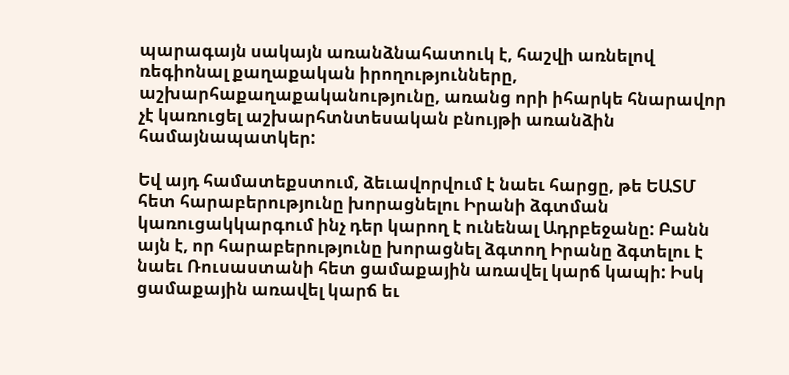պարագայն սակայն առանձնահատուկ է, հաշվի առնելով ռեգիոնալ քաղաքական իրողությունները, աշխարհաքաղաքականությունը, առանց որի իհարկե հնարավոր չէ կառուցել աշխարհտնտեսական բնույթի առանձին համայնապատկեր:

Եվ այդ համատեքստում, ձեւավորվում է նաեւ հարցը, թե ԵԱՏՄ հետ հարաբերությունը խորացնելու Իրանի ձգտման կառուցակկարգում ինչ դեր կարող է ունենալ Ադրբեջանը: Բանն այն է, որ հարաբերությունը խորացնել ձգտող Իրանը ձգտելու է նաեւ Ռուսաստանի հետ ցամաքային առավել կարճ կապի: Իսկ ցամաքային առավել կարճ եւ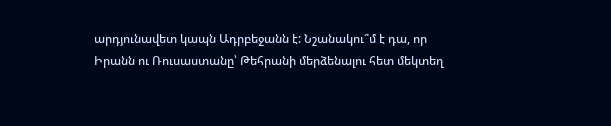արդյունավետ կապն Ադրբեջանն է: Նշանակու՞մ է դա, որ Իրանն ու Ռուսաստանը՝ Թեհրանի մերձենալու հետ մեկտեղ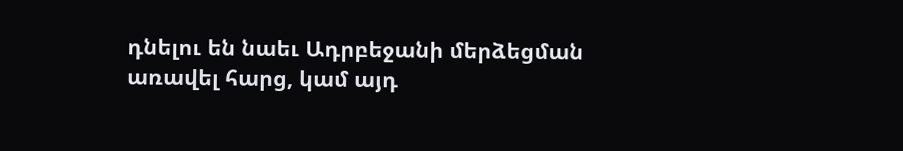դնելու են նաեւ Ադրբեջանի մերձեցման առավել հարց, կամ այդ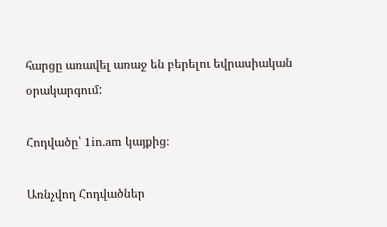հարցը առավել առաջ են բերելու եվրասիական օրակարգում:

Հոդվածը՝ 1in.am կայքից։

Առնչվող Հոդվածներ